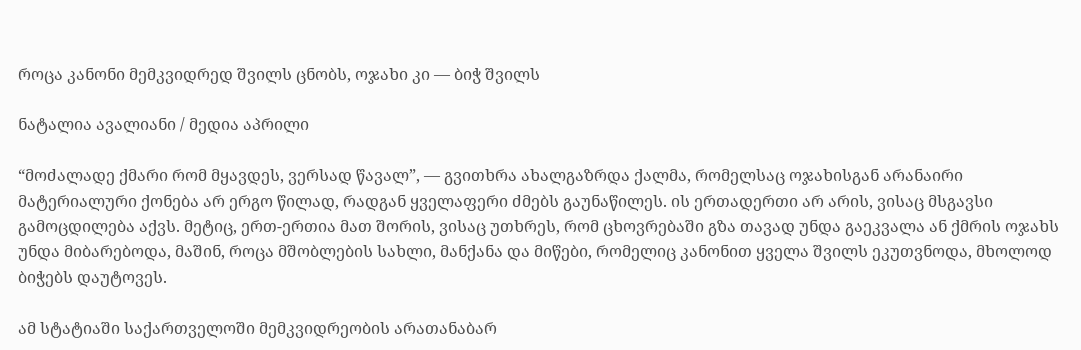როცა კანონი მემკვიდრედ შვილს ცნობს, ოჯახი კი — ბიჭ შვილს

ნატალია ავალიანი / მედია აპრილი

“მოძალადე ქმარი რომ მყავდეს, ვერსად წავალ”, — გვითხრა ახალგაზრდა ქალმა, რომელსაც ოჯახისგან არანაირი მატერიალური ქონება არ ერგო წილად, რადგან ყველაფერი ძმებს გაუნაწილეს. ის ერთადერთი არ არის, ვისაც მსგავსი გამოცდილება აქვს. მეტიც, ერთ-ერთია მათ შორის, ვისაც უთხრეს, რომ ცხოვრებაში გზა თავად უნდა გაეკვალა ან ქმრის ოჯახს უნდა მიბარებოდა, მაშინ, როცა მშობლების სახლი, მანქანა და მიწები, რომელიც კანონით ყველა შვილს ეკუთვნოდა, მხოლოდ ბიჭებს დაუტოვეს.

ამ სტატიაში საქართველოში მემკვიდრეობის არათანაბარ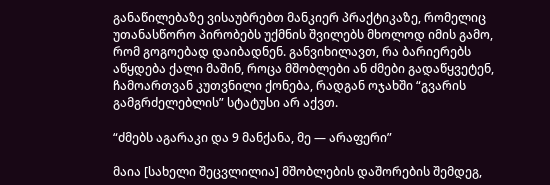განაწილებაზე ვისაუბრებთ მანკიერ პრაქტიკაზე, რომელიც უთანასწორო პირობებს უქმნის შვილებს მხოლოდ იმის გამო, რომ გოგოებად დაიბადნენ. განვიხილავთ, რა ბარიერებს აწყდება ქალი მაშინ, როცა მშობლები ან ძმები გადაწყვეტენ, ჩამოართვან კუთვნილი ქონება, რადგან ოჯახში “გვარის გამგრძელებლის” სტატუსი არ აქვთ.

“ძმებს აგარაკი და 9 მანქანა, მე — არაფერი”

მაია [სახელი შეცვლილია] მშობლების დაშორების შემდეგ,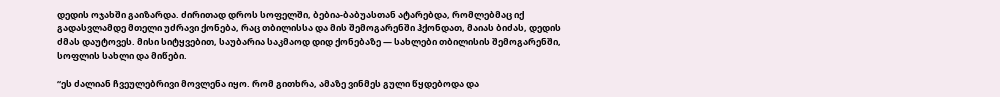დედის ოჯახში გაიზარდა. ძირითად დროს სოფელში, ბებია-ბაბუასთან ატარებდა, რომლებმაც იქ გადასვლამდე მთელი უძრავი ქონება, რაც თბილისსა და მის შემოგარენში ჰქონდათ, მაიას ბიძას, დედის ძმას დაუტოვეს. მისი სიტყვებით, საუბარია საკმაოდ დიდ ქონებაზე — სახლები თბილისის შემოგარენში, სოფლის სახლი და მიწები.

“ეს ძალიან ჩვეულებრივი მოვლენა იყო. რომ გითხრა, ამაზე ვინმეს გული წყდებოდა და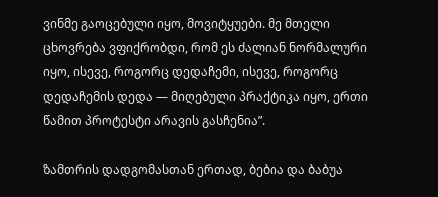ვინმე გაოცებული იყო, მოვიტყუები. მე მთელი ცხოვრება ვფიქრობდი, რომ ეს ძალიან ნორმალური იყო, ისევე, როგორც დედაჩემი, ისევე, როგორც დედაჩემის დედა — მიღებული პრაქტიკა იყო, ერთი წამით პროტესტი არავის გასჩენია”.

ზამთრის დადგომასთან ერთად, ბებია და ბაბუა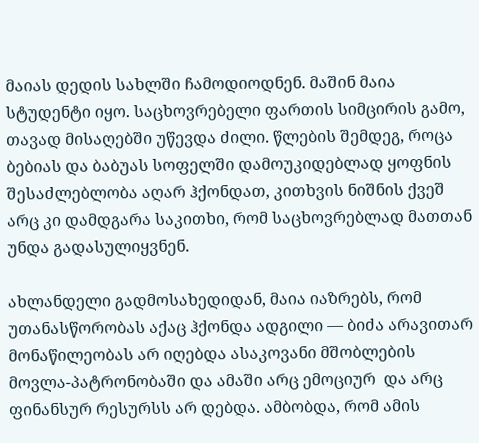მაიას დედის სახლში ჩამოდიოდნენ. მაშინ მაია სტუდენტი იყო. საცხოვრებელი ფართის სიმცირის გამო, თავად მისაღებში უწევდა ძილი. წლების შემდეგ, როცა ბებიას და ბაბუას სოფელში დამოუკიდებლად ყოფნის შესაძლებლობა აღარ ჰქონდათ, კითხვის ნიშნის ქვეშ არც კი დამდგარა საკითხი, რომ საცხოვრებლად მათთან უნდა გადასულიყვნენ.

ახლანდელი გადმოსახედიდან, მაია იაზრებს, რომ უთანასწორობას აქაც ჰქონდა ადგილი — ბიძა არავითარ მონაწილეობას არ იღებდა ასაკოვანი მშობლების მოვლა-პატრონობაში და ამაში არც ემოციურ  და არც ფინანსურ რესურსს არ დებდა. ამბობდა, რომ ამის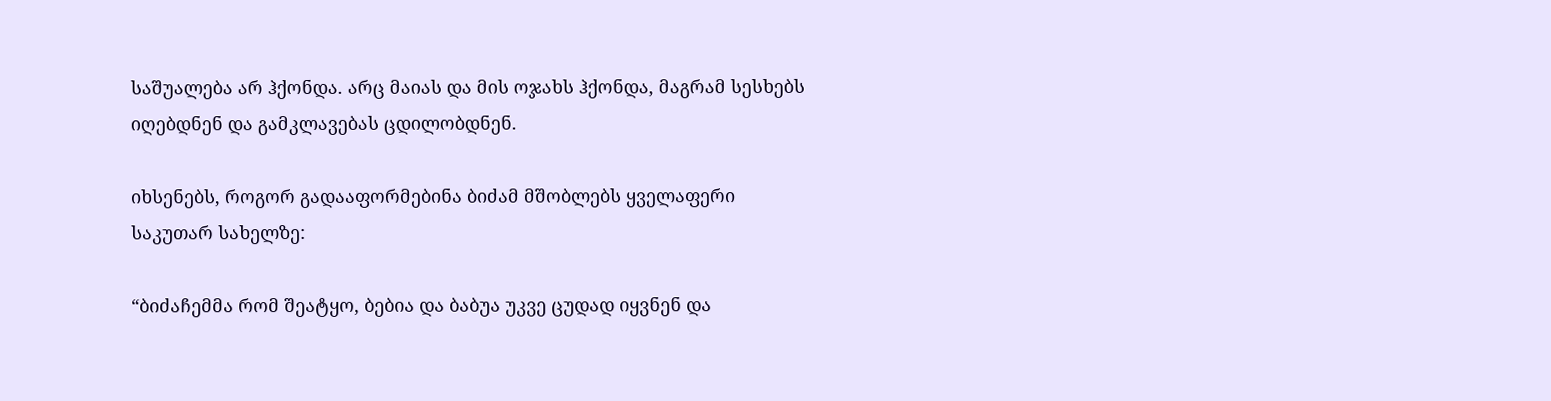საშუალება არ ჰქონდა. არც მაიას და მის ოჯახს ჰქონდა, მაგრამ სესხებს იღებდნენ და გამკლავებას ცდილობდნენ.

იხსენებს, როგორ გადააფორმებინა ბიძამ მშობლებს ყველაფერი საკუთარ სახელზე:

“ბიძაჩემმა რომ შეატყო, ბებია და ბაბუა უკვე ცუდად იყვნენ და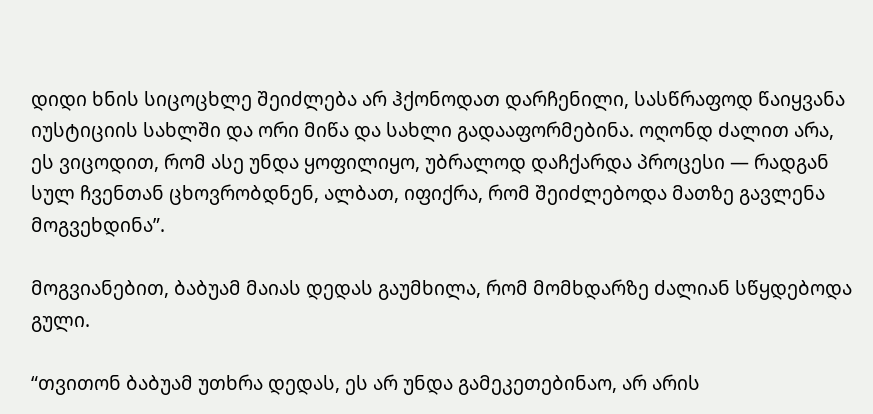დიდი ხნის სიცოცხლე შეიძლება არ ჰქონოდათ დარჩენილი, სასწრაფოდ წაიყვანა იუსტიციის სახლში და ორი მიწა და სახლი გადააფორმებინა. ოღონდ ძალით არა, ეს ვიცოდით, რომ ასე უნდა ყოფილიყო, უბრალოდ დაჩქარდა პროცესი — რადგან სულ ჩვენთან ცხოვრობდნენ, ალბათ, იფიქრა, რომ შეიძლებოდა მათზე გავლენა მოგვეხდინა”.

მოგვიანებით, ბაბუამ მაიას დედას გაუმხილა, რომ მომხდარზე ძალიან სწყდებოდა გული.

“თვითონ ბაბუამ უთხრა დედას, ეს არ უნდა გამეკეთებინაო, არ არის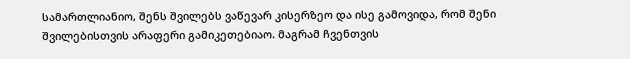სამართლიანიო, შენს შვილებს ვაწევარ კისერზეო და ისე გამოვიდა, რომ შენი შვილებისთვის არაფერი გამიკეთებიაო. მაგრამ ჩვენთვის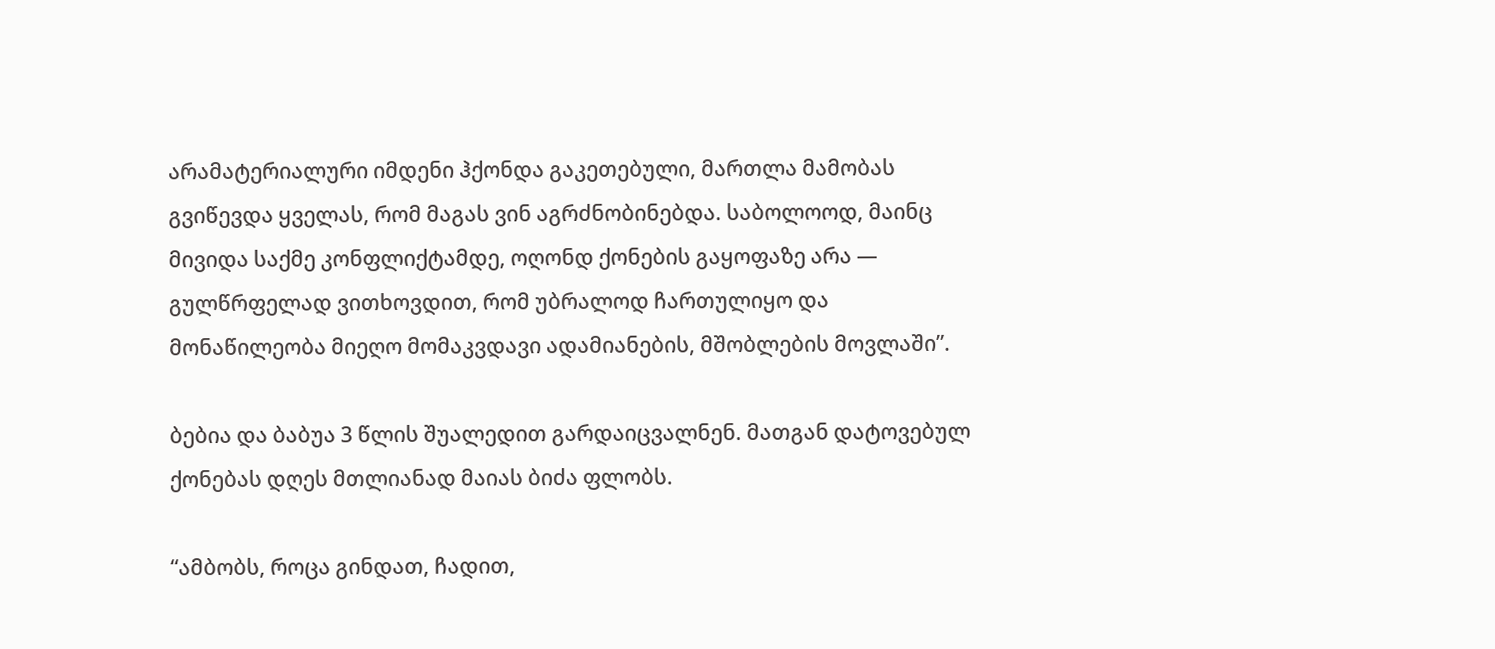არამატერიალური იმდენი ჰქონდა გაკეთებული, მართლა მამობას გვიწევდა ყველას, რომ მაგას ვინ აგრძნობინებდა. საბოლოოდ, მაინც მივიდა საქმე კონფლიქტამდე, ოღონდ ქონების გაყოფაზე არა — გულწრფელად ვითხოვდით, რომ უბრალოდ ჩართულიყო და მონაწილეობა მიეღო მომაკვდავი ადამიანების, მშობლების მოვლაში”.

ბებია და ბაბუა 3 წლის შუალედით გარდაიცვალნენ. მათგან დატოვებულ ქონებას დღეს მთლიანად მაიას ბიძა ფლობს.

“ამბობს, როცა გინდათ, ჩადით,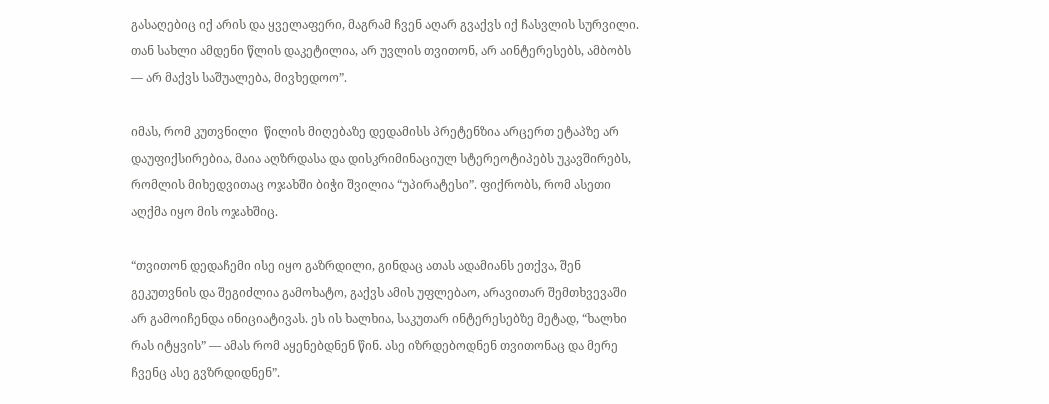გასაღებიც იქ არის და ყველაფერი, მაგრამ ჩვენ აღარ გვაქვს იქ ჩასვლის სურვილი. თან სახლი ამდენი წლის დაკეტილია, არ უვლის თვითონ, არ აინტერესებს, ამბობს — არ მაქვს საშუალება, მივხედოო”.

იმას, რომ კუთვნილი  წილის მიღებაზე დედამისს პრეტენზია არცერთ ეტაპზე არ დაუფიქსირებია, მაია აღზრდასა და დისკრიმინაციულ სტერეოტიპებს უკავშირებს, რომლის მიხედვითაც ოჯახში ბიჭი შვილია “უპირატესი”. ფიქრობს, რომ ასეთი აღქმა იყო მის ოჯახშიც.

“თვითონ დედაჩემი ისე იყო გაზრდილი, გინდაც ათას ადამიანს ეთქვა, შენ გეკუთვნის და შეგიძლია გამოხატო, გაქვს ამის უფლებაო, არავითარ შემთხვევაში არ გამოიჩენდა ინიციატივას. ეს ის ხალხია, საკუთარ ინტერესებზე მეტად, “ხალხი რას იტყვის” — ამას რომ აყენებდნენ წინ. ასე იზრდებოდნენ თვითონაც და მერე ჩვენც ასე გვზრდიდნენ”.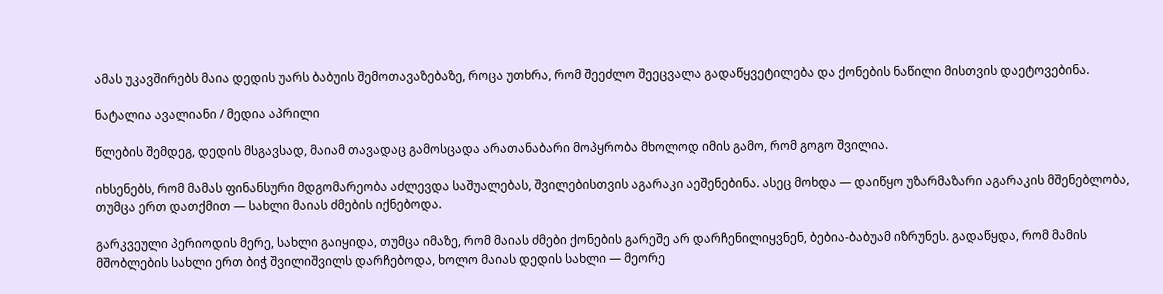ამას უკავშირებს მაია დედის უარს ბაბუის შემოთავაზებაზე, როცა უთხრა, რომ შეეძლო შეეცვალა გადაწყვეტილება და ქონების ნაწილი მისთვის დაეტოვებინა.

ნატალია ავალიანი / მედია აპრილი

წლების შემდეგ, დედის მსგავსად, მაიამ თავადაც გამოსცადა არათანაბარი მოპყრობა მხოლოდ იმის გამო, რომ გოგო შვილია.

იხსენებს, რომ მამას ფინანსური მდგომარეობა აძლევდა საშუალებას, შვილებისთვის აგარაკი აეშენებინა. ასეც მოხდა — დაიწყო უზარმაზარი აგარაკის მშენებლობა, თუმცა ერთ დათქმით — სახლი მაიას ძმების იქნებოდა.

გარკვეული პერიოდის მერე, სახლი გაიყიდა, თუმცა იმაზე, რომ მაიას ძმები ქონების გარეშე არ დარჩენილიყვნენ, ბებია-ბაბუამ იზრუნეს. გადაწყდა, რომ მამის მშობლების სახლი ერთ ბიჭ შვილიშვილს დარჩებოდა, ხოლო მაიას დედის სახლი — მეორე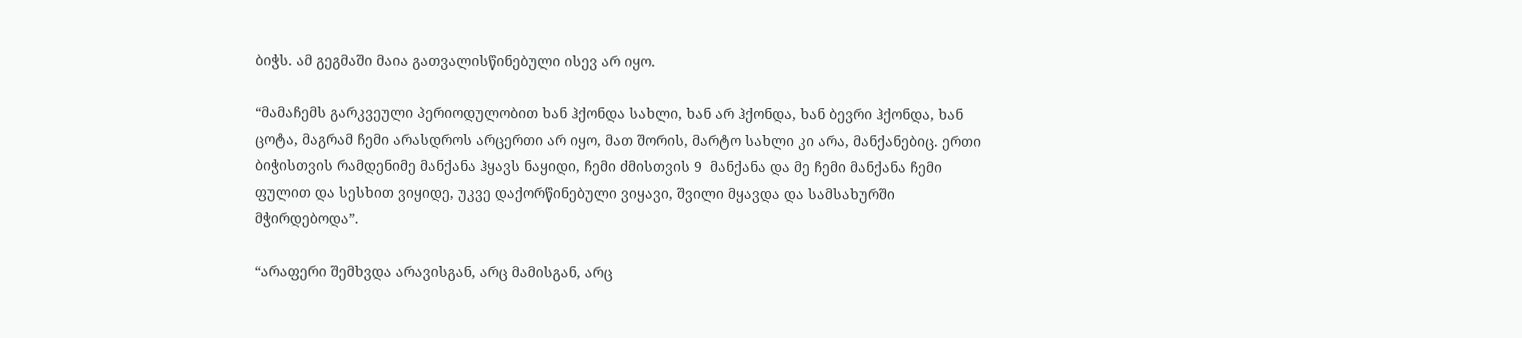ბიჭს. ამ გეგმაში მაია გათვალისწინებული ისევ არ იყო.

“მამაჩემს გარკვეული პერიოდულობით ხან ჰქონდა სახლი, ხან არ ჰქონდა, ხან ბევრი ჰქონდა, ხან ცოტა, მაგრამ ჩემი არასდროს არცერთი არ იყო, მათ შორის, მარტო სახლი კი არა, მანქანებიც. ერთი ბიჭისთვის რამდენიმე მანქანა ჰყავს ნაყიდი, ჩემი ძმისთვის 9  მანქანა და მე ჩემი მანქანა ჩემი ფულით და სესხით ვიყიდე, უკვე დაქორწინებული ვიყავი, შვილი მყავდა და სამსახურში მჭირდებოდა”.

“არაფერი შემხვდა არავისგან, არც მამისგან, არც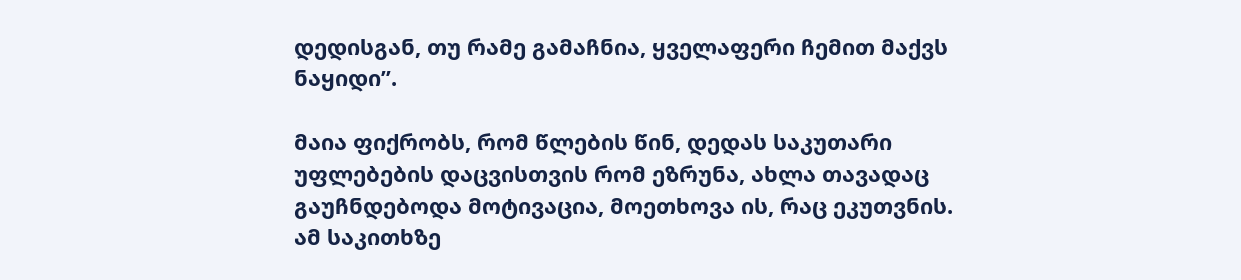დედისგან, თუ რამე გამაჩნია, ყველაფერი ჩემით მაქვს ნაყიდი”.

მაია ფიქრობს, რომ წლების წინ, დედას საკუთარი უფლებების დაცვისთვის რომ ეზრუნა, ახლა თავადაც გაუჩნდებოდა მოტივაცია, მოეთხოვა ის, რაც ეკუთვნის. ამ საკითხზე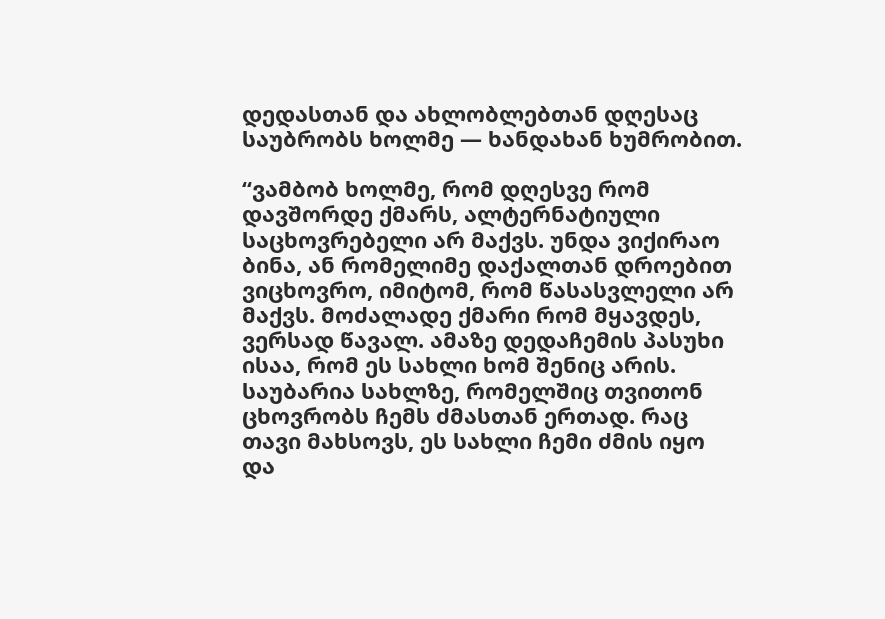დედასთან და ახლობლებთან დღესაც საუბრობს ხოლმე — ხანდახან ხუმრობით.

“ვამბობ ხოლმე, რომ დღესვე რომ დავშორდე ქმარს, ალტერნატიული საცხოვრებელი არ მაქვს. უნდა ვიქირაო ბინა, ან რომელიმე დაქალთან დროებით ვიცხოვრო, იმიტომ, რომ წასასვლელი არ მაქვს. მოძალადე ქმარი რომ მყავდეს, ვერსად წავალ. ამაზე დედაჩემის პასუხი ისაა, რომ ეს სახლი ხომ შენიც არის. საუბარია სახლზე, რომელშიც თვითონ ცხოვრობს ჩემს ძმასთან ერთად. რაც თავი მახსოვს, ეს სახლი ჩემი ძმის იყო და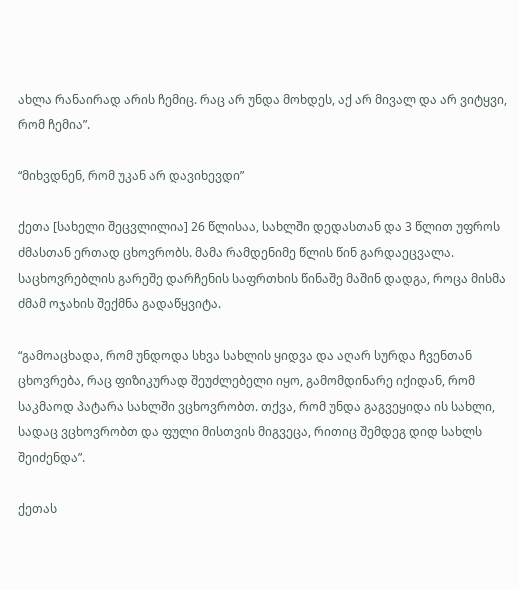ახლა რანაირად არის ჩემიც. რაც არ უნდა მოხდეს, აქ არ მივალ და არ ვიტყვი, რომ ჩემია”.

“მიხვდნენ, რომ უკან არ დავიხევდი”

ქეთა [სახელი შეცვლილია] 26 წლისაა, სახლში დედასთან და 3 წლით უფროს ძმასთან ერთად ცხოვრობს. მამა რამდენიმე წლის წინ გარდაეცვალა. საცხოვრებლის გარეშე დარჩენის საფრთხის წინაშე მაშინ დადგა, როცა მისმა ძმამ ოჯახის შექმნა გადაწყვიტა.

“გამოაცხადა, რომ უნდოდა სხვა სახლის ყიდვა და აღარ სურდა ჩვენთან ცხოვრება, რაც ფიზიკურად შეუძლებელი იყო, გამომდინარე იქიდან, რომ საკმაოდ პატარა სახლში ვცხოვრობთ. თქვა, რომ უნდა გაგვეყიდა ის სახლი, სადაც ვცხოვრობთ და ფული მისთვის მიგვეცა, რითიც შემდეგ დიდ სახლს შეიძენდა”.

ქეთას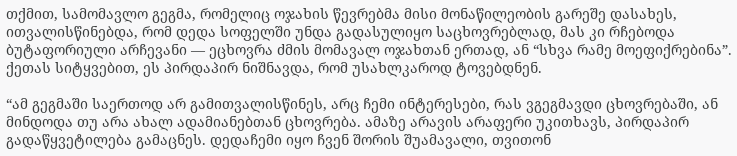თქმით, სამომავლო გეგმა, რომელიც ოჯახის წევრებმა მისი მონაწილეობის გარეშე დასახეს, ითვალისწინებდა, რომ დედა სოფელში უნდა გადასულიყო საცხოვრებლად, მას კი რჩებოდა ბუტაფორიული არჩევანი — ეცხოვრა ძმის მომავალ ოჯახთან ერთად, ან “სხვა რამე მოეფიქრებინა”. ქეთას სიტყვებით, ეს პირდაპირ ნიშნავდა, რომ უსახლკაროდ ტოვებდნენ.

“ამ გეგმაში საერთოდ არ გამითვალისწინეს, არც ჩემი ინტერესები, რას ვგეგმავდი ცხოვრებაში, ან მინდოდა თუ არა ახალ ადამიანებთან ცხოვრება. ამაზე არავის არაფერი უკითხავს, პირდაპირ გადაწყვეტილება გამაცნეს. დედაჩემი იყო ჩვენ შორის შუამავალი, თვითონ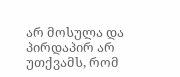არ მოსულა და პირდაპირ არ უთქვამს, რომ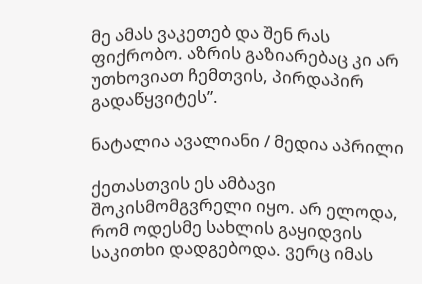მე ამას ვაკეთებ და შენ რას ფიქრობო. აზრის გაზიარებაც კი არ უთხოვიათ ჩემთვის, პირდაპირ გადაწყვიტეს”.

ნატალია ავალიანი / მედია აპრილი

ქეთასთვის ეს ამბავი შოკისმომგვრელი იყო. არ ელოდა, რომ ოდესმე სახლის გაყიდვის საკითხი დადგებოდა. ვერც იმას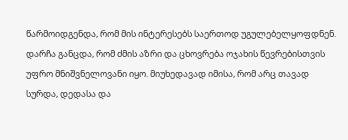წარმოიდგენდა, რომ მის ინტერესებს საერთოდ უგულებელყოფდნენ. დარჩა განცდა, რომ ძმის აზრი და ცხოვრება ოჯახის წევრებისთვის უფრო მნიშვნელოვანი იყო. მიუხედავად იმისა, რომ არც თავად სურდა, დედასა და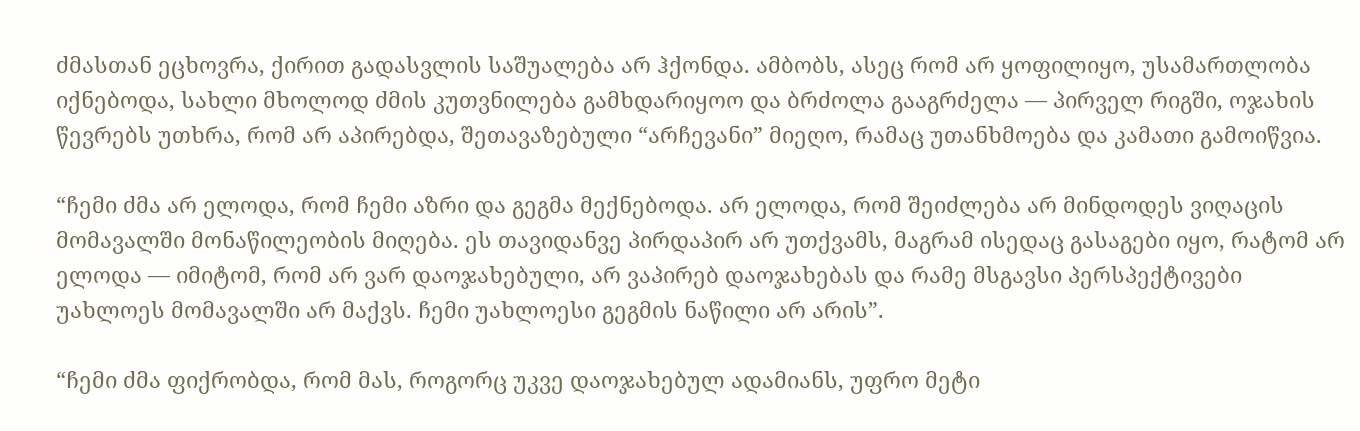ძმასთან ეცხოვრა, ქირით გადასვლის საშუალება არ ჰქონდა. ამბობს, ასეც რომ არ ყოფილიყო, უსამართლობა იქნებოდა, სახლი მხოლოდ ძმის კუთვნილება გამხდარიყოო და ბრძოლა გააგრძელა — პირველ რიგში, ოჯახის წევრებს უთხრა, რომ არ აპირებდა, შეთავაზებული “არჩევანი” მიეღო, რამაც უთანხმოება და კამათი გამოიწვია.

“ჩემი ძმა არ ელოდა, რომ ჩემი აზრი და გეგმა მექნებოდა. არ ელოდა, რომ შეიძლება არ მინდოდეს ვიღაცის მომავალში მონაწილეობის მიღება. ეს თავიდანვე პირდაპირ არ უთქვამს, მაგრამ ისედაც გასაგები იყო, რატომ არ ელოდა — იმიტომ, რომ არ ვარ დაოჯახებული, არ ვაპირებ დაოჯახებას და რამე მსგავსი პერსპექტივები უახლოეს მომავალში არ მაქვს. ჩემი უახლოესი გეგმის ნაწილი არ არის”.

“ჩემი ძმა ფიქრობდა, რომ მას, როგორც უკვე დაოჯახებულ ადამიანს, უფრო მეტი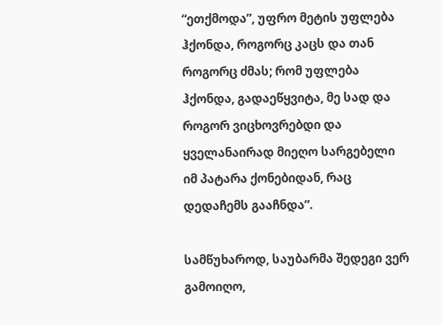“ეთქმოდა”, უფრო მეტის უფლება ჰქონდა, როგორც კაცს და თან როგორც ძმას; რომ უფლება ჰქონდა, გადაეწყვიტა, მე სად და როგორ ვიცხოვრებდი და ყველანაირად მიეღო სარგებელი იმ პატარა ქონებიდან, რაც დედაჩემს გააჩნდა”.

სამწუხაროდ, საუბარმა შედეგი ვერ გამოიღო,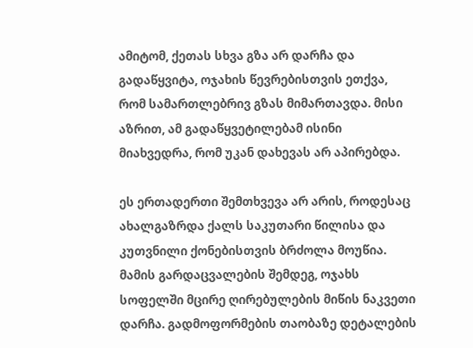ამიტომ, ქეთას სხვა გზა არ დარჩა და გადაწყვიტა, ოჯახის წევრებისთვის ეთქვა, რომ სამართლებრივ გზას მიმართავდა. მისი აზრით, ამ გადაწყვეტილებამ ისინი მიახვედრა, რომ უკან დახევას არ აპირებდა.

ეს ერთადერთი შემთხვევა არ არის, როდესაც ახალგაზრდა ქალს საკუთარი წილისა და კუთვნილი ქონებისთვის ბრძოლა მოუწია. მამის გარდაცვალების შემდეგ, ოჯახს სოფელში მცირე ღირებულების მიწის ნაკვეთი დარჩა. გადმოფორმების თაობაზე დეტალების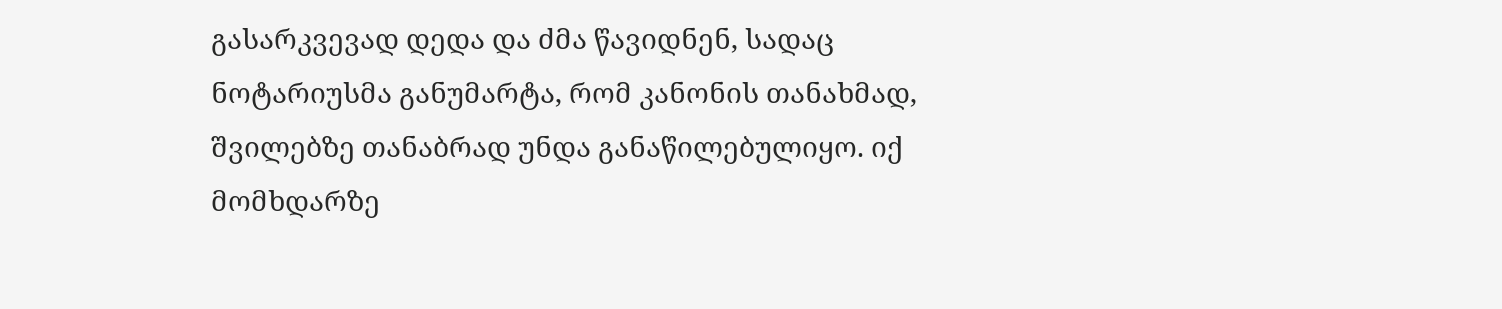გასარკვევად დედა და ძმა წავიდნენ, სადაც ნოტარიუსმა განუმარტა, რომ კანონის თანახმად, შვილებზე თანაბრად უნდა განაწილებულიყო. იქ მომხდარზე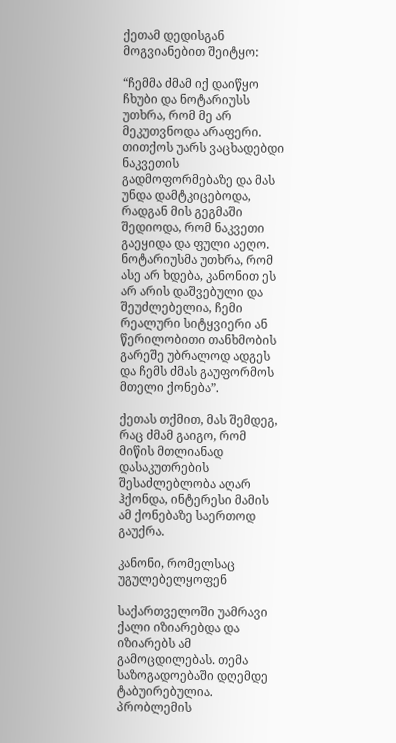ქეთამ დედისგან მოგვიანებით შეიტყო:

“ჩემმა ძმამ იქ დაიწყო ჩხუბი და ნოტარიუსს უთხრა, რომ მე არ მეკუთვნოდა არაფერი. თითქოს უარს ვაცხადებდი ნაკვეთის გადმოფორმებაზე და მას უნდა დამტკიცებოდა, რადგან მის გეგმაში შედიოდა, რომ ნაკვეთი გაეყიდა და ფული აეღო. ნოტარიუსმა უთხრა, რომ ასე არ ხდება, კანონით ეს არ არის დაშვებული და შეუძლებელია, ჩემი რეალური სიტყვიერი ან წერილობითი თანხმობის გარეშე უბრალოდ ადგეს და ჩემს ძმას გაუფორმოს მთელი ქონება”.

ქეთას თქმით, მას შემდეგ, რაც ძმამ გაიგო, რომ მიწის მთლიანად დასაკუთრების შესაძლებლობა აღარ ჰქონდა, ინტერესი მამის ამ ქონებაზე საერთოდ გაუქრა.

კანონი, რომელსაც უგულებელყოფენ

საქართველოში უამრავი ქალი იზიარებდა და იზიარებს ამ გამოცდილებას. თემა საზოგადოებაში დღემდე ტაბუირებულია. პრობლემის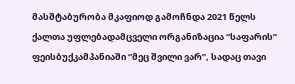მასშტაბურობა მკაფიოდ გამოჩნდა 2021 წელს ქალთა უფლებადამცველი ორგანიზაცია “საფარის” ფეისბუქკამპანიაში “მეც შვილი ვარ”, სადაც თავი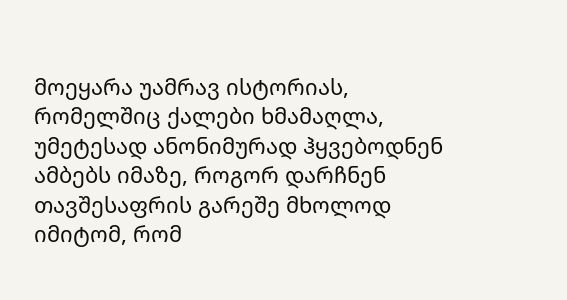მოეყარა უამრავ ისტორიას, რომელშიც ქალები ხმამაღლა, უმეტესად ანონიმურად ჰყვებოდნენ ამბებს იმაზე, როგორ დარჩნენ თავშესაფრის გარეშე მხოლოდ იმიტომ, რომ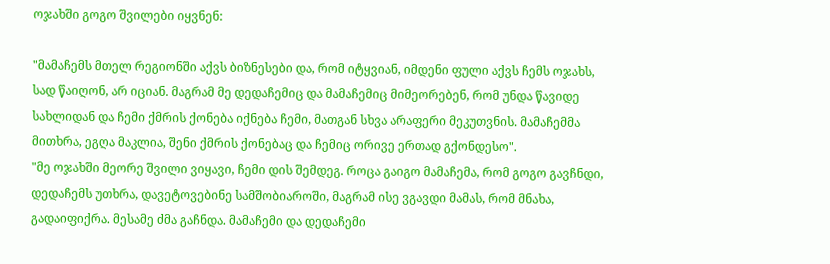ოჯახში გოგო შვილები იყვნენ:

"მამაჩემს მთელ რეგიონში აქვს ბიზნესები და, რომ იტყვიან, იმდენი ფული აქვს ჩემს ოჯახს, სად წაიღონ, არ იციან. მაგრამ მე დედაჩემიც და მამაჩემიც მიმეორებენ, რომ უნდა წავიდე სახლიდან და ჩემი ქმრის ქონება იქნება ჩემი, მათგან სხვა არაფერი მეკუთვნის. მამაჩემმა მითხრა, ეგღა მაკლია, შენი ქმრის ქონებაც და ჩემიც ორივე ერთად გქონდესო".
"მე ოჯახში მეორე შვილი ვიყავი, ჩემი დის შემდეგ. როცა გაიგო მამაჩემა, რომ გოგო გავჩნდი, დედაჩემს უთხრა, დავეტოვებინე სამშობიაროში, მაგრამ ისე ვგავდი მამას, რომ მნახა, გადაიფიქრა. მესამე ძმა გაჩნდა. მამაჩემი და დედაჩემი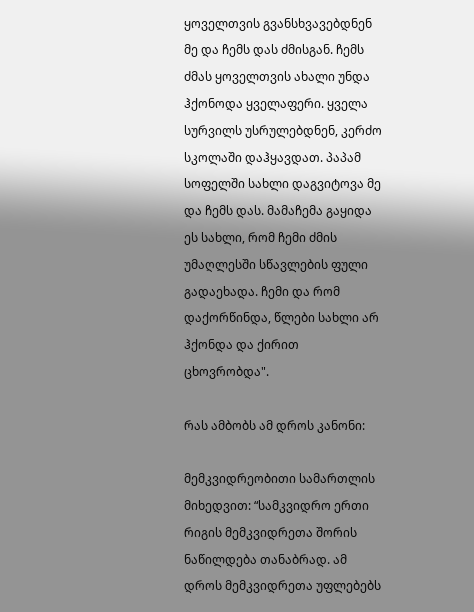ყოველთვის გვანსხვავებდნენ მე და ჩემს დას ძმისგან. ჩემს ძმას ყოველთვის ახალი უნდა ჰქონოდა ყველაფერი. ყველა სურვილს უსრულებდნენ, კერძო სკოლაში დაჰყავდათ. პაპამ სოფელში სახლი დაგვიტოვა მე და ჩემს დას. მამაჩემა გაყიდა ეს სახლი, რომ ჩემი ძმის უმაღლესში სწავლების ფული გადაეხადა. ჩემი და რომ დაქორწინდა, წლები სახლი არ ჰქონდა და ქირით ცხოვრობდა".

რას ამბობს ამ დროს კანონი:

მემკვიდრეობითი სამართლის მიხედვით: “სამკვიდრო ერთი რიგის მემკვიდრეთა შორის ნაწილდება თანაბრად. ამ დროს მემკვიდრეთა უფლებებს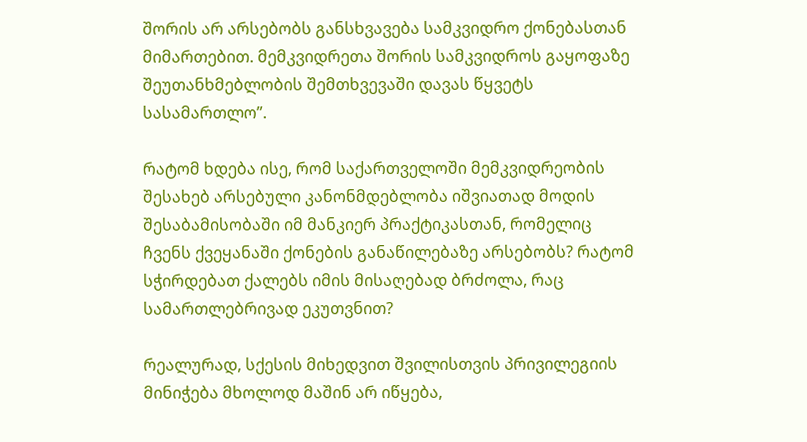შორის არ არსებობს განსხვავება სამკვიდრო ქონებასთან მიმართებით. მემკვიდრეთა შორის სამკვიდროს გაყოფაზე შეუთანხმებლობის შემთხვევაში დავას წყვეტს სასამართლო”.

რატომ ხდება ისე, რომ საქართველოში მემკვიდრეობის შესახებ არსებული კანონმდებლობა იშვიათად მოდის შესაბამისობაში იმ მანკიერ პრაქტიკასთან, რომელიც ჩვენს ქვეყანაში ქონების განაწილებაზე არსებობს? რატომ სჭირდებათ ქალებს იმის მისაღებად ბრძოლა, რაც სამართლებრივად ეკუთვნით?

რეალურად, სქესის მიხედვით შვილისთვის პრივილეგიის მინიჭება მხოლოდ მაშინ არ იწყება,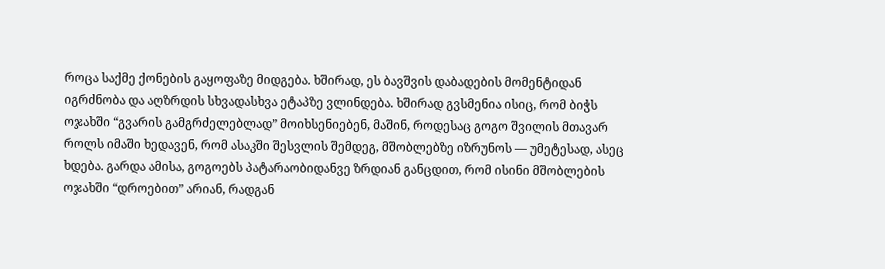როცა საქმე ქონების გაყოფაზე მიდგება. ხშირად, ეს ბავშვის დაბადების მომენტიდან იგრძნობა და აღზრდის სხვადასხვა ეტაპზე ვლინდება. ხშირად გვსმენია ისიც, რომ ბიჭს ოჯახში “გვარის გამგრძელებლად” მოიხსენიებენ, მაშინ, როდესაც გოგო შვილის მთავარ როლს იმაში ხედავენ, რომ ასაკში შესვლის შემდეგ, მშობლებზე იზრუნოს — უმეტესად, ასეც ხდება. გარდა ამისა, გოგოებს პატარაობიდანვე ზრდიან განცდით, რომ ისინი მშობლების ოჯახში “დროებით” არიან, რადგან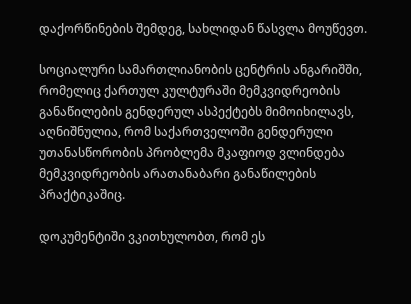დაქორწინების შემდეგ, სახლიდან წასვლა მოუწევთ.

სოციალური სამართლიანობის ცენტრის ანგარიშში, რომელიც ქართულ კულტურაში მემკვიდრეობის განაწილების გენდერულ ასპექტებს მიმოიხილავს, აღნიშნულია, რომ საქართველოში გენდერული უთანასწორობის პრობლემა მკაფიოდ ვლინდება მემკვიდრეობის არათანაბარი განაწილების პრაქტიკაშიც.

დოკუმენტიში ვკითხულობთ, რომ ეს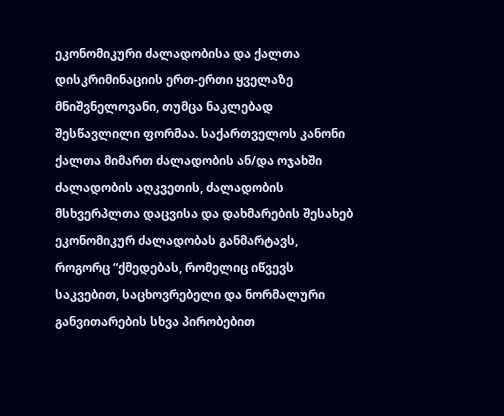ეკონომიკური ძალადობისა და ქალთა დისკრიმინაციის ერთ-ერთი ყველაზე მნიშვნელოვანი, თუმცა ნაკლებად შესწავლილი ფორმაა. საქართველოს კანონი ქალთა მიმართ ძალადობის ან/და ოჯახში ძალადობის აღკვეთის, ძალადობის მსხვერპლთა დაცვისა და დახმარების შესახებ ეკონომიკურ ძალადობას განმარტავს, როგორც “ქმედებას, რომელიც იწვევს საკვებით, საცხოვრებელი და ნორმალური განვითარების სხვა პირობებით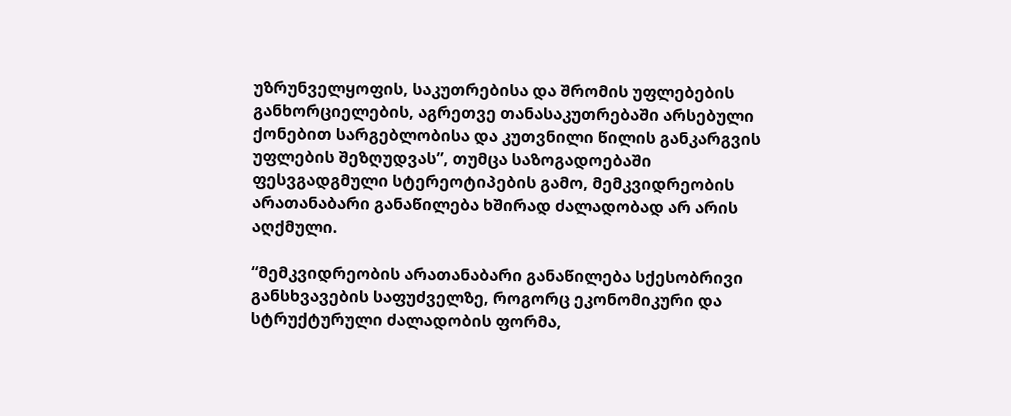უზრუნველყოფის, საკუთრებისა და შრომის უფლებების განხორციელების, აგრეთვე თანასაკუთრებაში არსებული ქონებით სარგებლობისა და კუთვნილი წილის განკარგვის უფლების შეზღუდვას”, თუმცა საზოგადოებაში ფესვგადგმული სტერეოტიპების გამო, მემკვიდრეობის არათანაბარი განაწილება ხშირად ძალადობად არ არის აღქმული.

“მემკვიდრეობის არათანაბარი განაწილება სქესობრივი განსხვავების საფუძველზე, როგორც ეკონომიკური და სტრუქტურული ძალადობის ფორმა,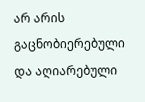არ არის გაცნობიერებული და აღიარებული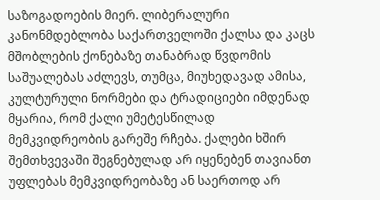საზოგადოების მიერ. ლიბერალური კანონმდებლობა საქართველოში ქალსა და კაცს მშობლების ქონებაზე თანაბრად წვდომის საშუალებას აძლევს, თუმცა, მიუხედავად ამისა, კულტურული ნორმები და ტრადიციები იმდენად მყარია, რომ ქალი უმეტესწილად მემკვიდრეობის გარეშე რჩება. ქალები ხშირ შემთხვევაში შეგნებულად არ იყენებენ თავიანთ უფლებას მემკვიდრეობაზე ან საერთოდ არ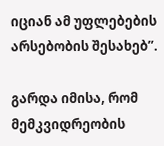იციან ამ უფლებების არსებობის შესახებ”.

გარდა იმისა, რომ მემკვიდრეობის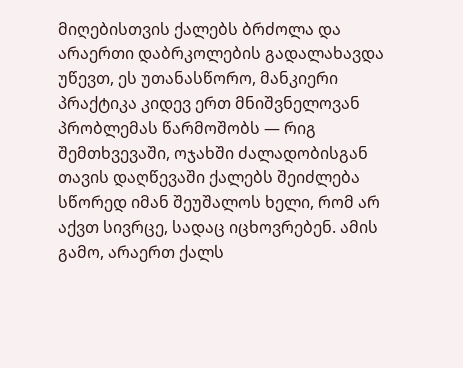მიღებისთვის ქალებს ბრძოლა და არაერთი დაბრკოლების გადალახავდა უწევთ, ეს უთანასწორო, მანკიერი პრაქტიკა კიდევ ერთ მნიშვნელოვან პრობლემას წარმოშობს — რიგ შემთხვევაში, ოჯახში ძალადობისგან თავის დაღწევაში ქალებს შეიძლება სწორედ იმან შეუშალოს ხელი, რომ არ აქვთ სივრცე, სადაც იცხოვრებენ. ამის გამო, არაერთ ქალს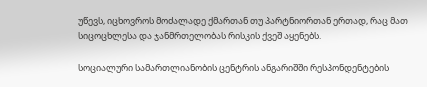უწევს, იცხოვროს მოძალადე ქმართან თუ პარტნიორთან ერთად, რაც მათ სიცოცხლესა და ჯანმრთელობას რისკის ქვეშ აყენებს.

სოციალური სამართლიანობის ცენტრის ანგარიშში რესპონდენტების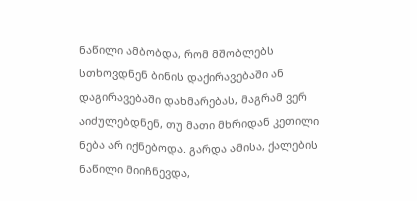ნაწილი ამბობდა, რომ მშობლებს სთხოვდნენ ბინის დაქირავებაში ან დაგირავებაში დახმარებას, მაგრამ ვერ აიძულებდნენ, თუ მათი მხრიდან კეთილი ნება არ იქნებოდა. გარდა ამისა, ქალების ნაწილი მიიჩნევდა,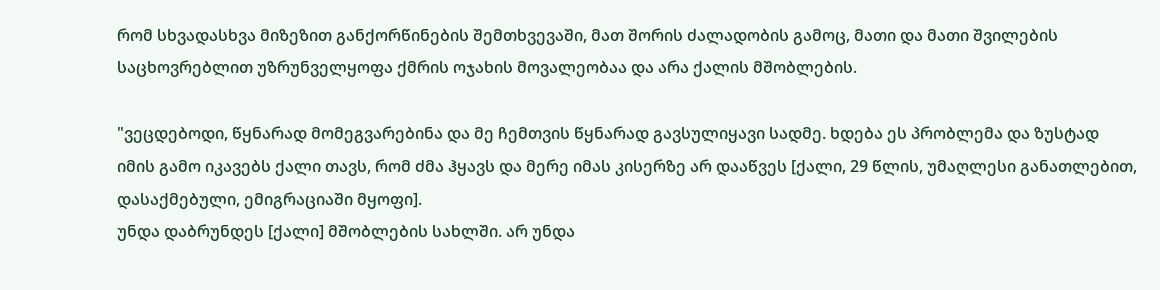რომ სხვადასხვა მიზეზით განქორწინების შემთხვევაში, მათ შორის ძალადობის გამოც, მათი და მათი შვილების საცხოვრებლით უზრუნველყოფა ქმრის ოჯახის მოვალეობაა და არა ქალის მშობლების.

"ვეცდებოდი, წყნარად მომეგვარებინა და მე ჩემთვის წყნარად გავსულიყავი სადმე. ხდება ეს პრობლემა და ზუსტად იმის გამო იკავებს ქალი თავს, რომ ძმა ჰყავს და მერე იმას კისერზე არ დააწვეს [ქალი, 29 წლის, უმაღლესი განათლებით, დასაქმებული, ემიგრაციაში მყოფი].
უნდა დაბრუნდეს [ქალი] მშობლების სახლში. არ უნდა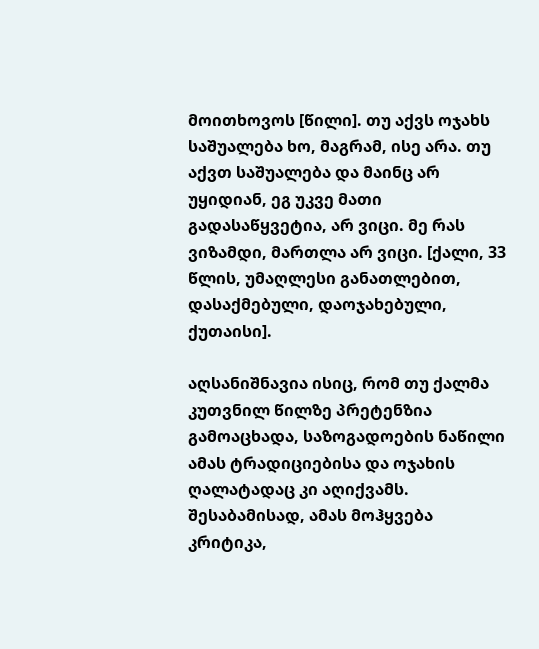მოითხოვოს [წილი]. თუ აქვს ოჯახს საშუალება ხო, მაგრამ, ისე არა. თუ აქვთ საშუალება და მაინც არ უყიდიან, ეგ უკვე მათი გადასაწყვეტია, არ ვიცი. მე რას ვიზამდი, მართლა არ ვიცი. [ქალი, 33 წლის, უმაღლესი განათლებით, დასაქმებული, დაოჯახებული, ქუთაისი].

აღსანიშნავია ისიც, რომ თუ ქალმა კუთვნილ წილზე პრეტენზია გამოაცხადა, საზოგადოების ნაწილი ამას ტრადიციებისა და ოჯახის ღალატადაც კი აღიქვამს. შესაბამისად, ამას მოჰყვება კრიტიკა,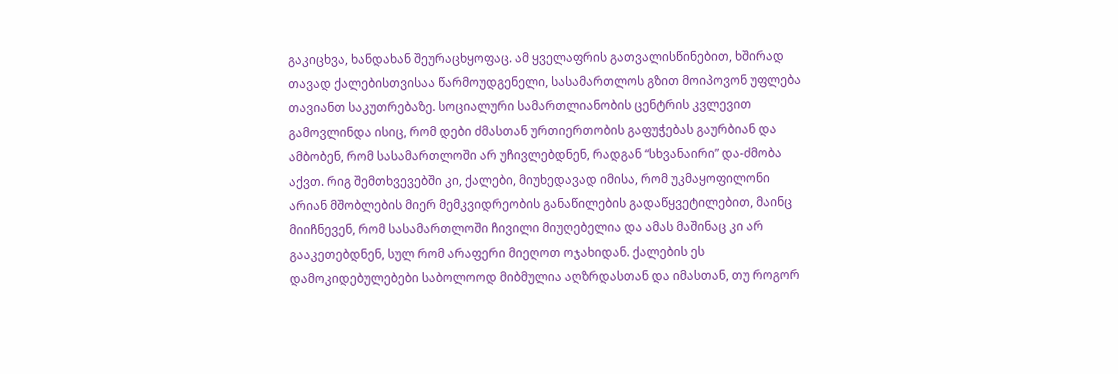გაკიცხვა, ხანდახან შეურაცხყოფაც. ამ ყველაფრის გათვალისწინებით, ხშირად თავად ქალებისთვისაა წარმოუდგენელი, სასამართლოს გზით მოიპოვონ უფლება თავიანთ საკუთრებაზე. სოციალური სამართლიანობის ცენტრის კვლევით გამოვლინდა ისიც, რომ დები ძმასთან ურთიერთობის გაფუჭებას გაურბიან და ამბობენ, რომ სასამართლოში არ უჩივლებდნენ, რადგან “სხვანაირი” და-ძმობა აქვთ. რიგ შემთხვევებში კი, ქალები, მიუხედავად იმისა, რომ უკმაყოფილონი არიან მშობლების მიერ მემკვიდრეობის განაწილების გადაწყვეტილებით, მაინც მიიჩნევენ, რომ სასამართლოში ჩივილი მიუღებელია და ამას მაშინაც კი არ გააკეთებდნენ, სულ რომ არაფერი მიეღოთ ოჯახიდან. ქალების ეს დამოკიდებულებები საბოლოოდ მიბმულია აღზრდასთან და იმასთან, თუ როგორ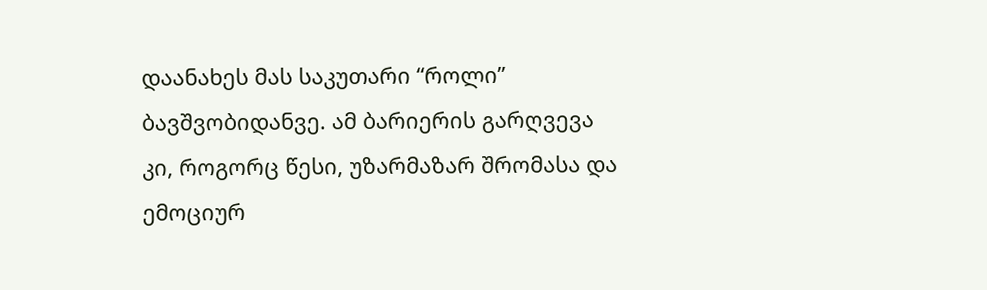დაანახეს მას საკუთარი “როლი” ბავშვობიდანვე. ამ ბარიერის გარღვევა კი, როგორც წესი, უზარმაზარ შრომასა და ემოციურ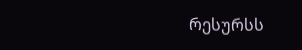რესურსს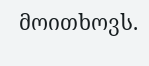მოითხოვს.